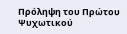Πρόληψη του Πρώτου Ψυχωτικού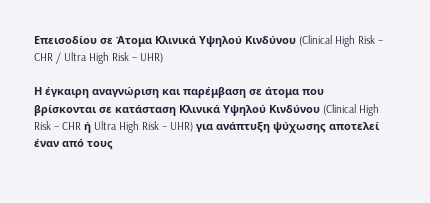Επεισοδίου σε Άτομα Κλινικά Υψηλού Κινδύνου (Clinical High Risk – CHR / Ultra High Risk – UHR)

Η έγκαιρη αναγνώριση και παρέμβαση σε άτομα που βρίσκονται σε κατάσταση Κλινικά Υψηλού Κινδύνου (Clinical High Risk – CHR ή Ultra High Risk – UHR) για ανάπτυξη ψύχωσης αποτελεί έναν από τους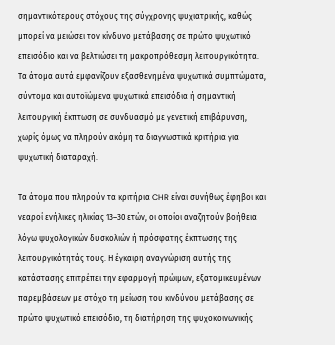σημαντικότερους στόχους της σύγχρονης ψυχιατρικής, καθώς μπορεί να μειώσει τον κίνδυνο μετάβασης σε πρώτο ψυχωτικό επεισόδιο και να βελτιώσει τη μακροπρόθεσμη λειτουργικότητα. Τα άτομα αυτά εμφανίζουν εξασθενημένα ψυχωτικά συμπτώματα, σύντομα και αυτοϊώμενα ψυχωτικά επεισόδια ή σημαντική λειτουργική έκπτωση σε συνδυασμό με γενετική επιβάρυνση, χωρίς όμως να πληρούν ακόμη τα διαγνωστικά κριτήρια για ψυχωτική διαταραχή.

Τα άτομα που πληρούν τα κριτήρια CHR είναι συνήθως έφηβοι και νεαροί ενήλικες ηλικίας 13–30 ετών, οι οποίοι αναζητούν βοήθεια λόγω ψυχολογικών δυσκολιών ή πρόσφατης έκπτωσης της λειτουργικότητάς τους. Η έγκαιρη αναγνώριση αυτής της κατάστασης επιτρέπει την εφαρμογή πρώιμων, εξατομικευμένων παρεμβάσεων με στόχο τη μείωση του κινδύνου μετάβασης σε πρώτο ψυχωτικό επεισόδιο, τη διατήρηση της ψυχοκοινωνικής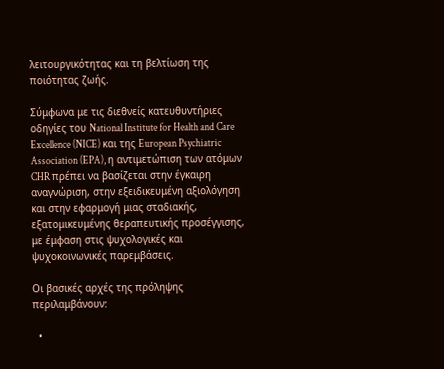λειτουργικότητας και τη βελτίωση της ποιότητας ζωής.

Σύμφωνα με τις διεθνείς κατευθυντήριες οδηγίες του National Institute for Health and Care Excellence (NICE) και της European Psychiatric Association (EPA), η αντιμετώπιση των ατόμων CHR πρέπει να βασίζεται στην έγκαιρη αναγνώριση, στην εξειδικευμένη αξιολόγηση και στην εφαρμογή μιας σταδιακής, εξατομικευμένης θεραπευτικής προσέγγισης, με έμφαση στις ψυχολογικές και ψυχοκοινωνικές παρεμβάσεις.

Οι βασικές αρχές της πρόληψης περιλαμβάνουν:

  •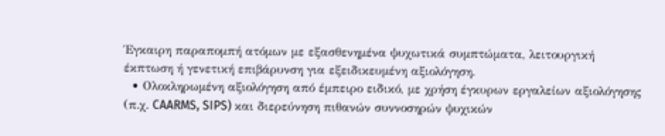Έγκαιρη παραπομπή ατόμων με εξασθενημένα ψυχωτικά συμπτώματα, λειτουργική έκπτωση ή γενετική επιβάρυνση για εξειδικευμένη αξιολόγηση.
  • Ολοκληρωμένη αξιολόγηση από έμπειρο ειδικό, με χρήση έγκυρων εργαλείων αξιολόγησης (π.χ. CAARMS, SIPS) και διερεύνηση πιθανών συννοσηρών ψυχικών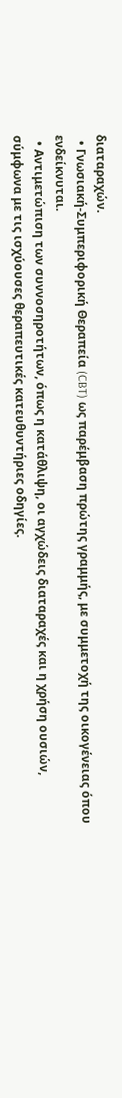διαταραχών.
  • Γνωσιακή-Συμπεριφορική Θεραπεία (CBT) ως παρέμβαση πρώτης γραμμής, με συμμετοχή της οικογένειας όπου ενδείκνυται.
  • Αντιμετώπιση των συννοσηροτήτων, όπως η κατάθλιψη, οι αγχώδεις διαταραχές και η χρήση ουσιών, σύμφωνα με τις ισχύουσες θεραπευτικές κατευθυντήριες οδηγίες.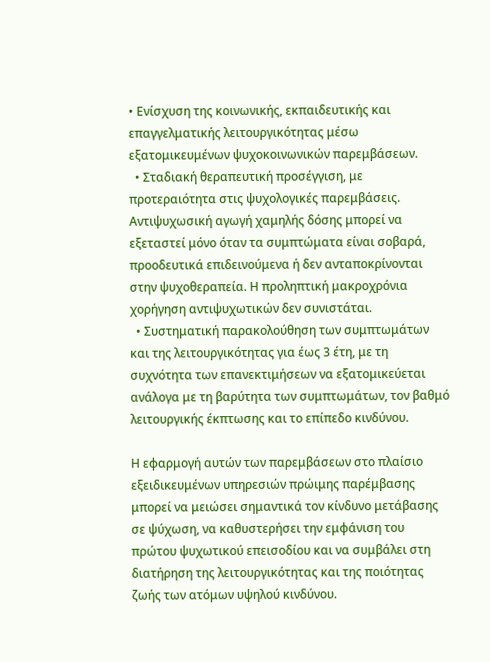• Ενίσχυση της κοινωνικής, εκπαιδευτικής και επαγγελματικής λειτουργικότητας μέσω εξατομικευμένων ψυχοκοινωνικών παρεμβάσεων.
  • Σταδιακή θεραπευτική προσέγγιση, με προτεραιότητα στις ψυχολογικές παρεμβάσεις. Αντιψυχωσική αγωγή χαμηλής δόσης μπορεί να εξεταστεί μόνο όταν τα συμπτώματα είναι σοβαρά, προοδευτικά επιδεινούμενα ή δεν ανταποκρίνονται στην ψυχοθεραπεία. Η προληπτική μακροχρόνια χορήγηση αντιψυχωτικών δεν συνιστάται.
  • Συστηματική παρακολούθηση των συμπτωμάτων και της λειτουργικότητας για έως 3 έτη, με τη συχνότητα των επανεκτιμήσεων να εξατομικεύεται ανάλογα με τη βαρύτητα των συμπτωμάτων, τον βαθμό λειτουργικής έκπτωσης και το επίπεδο κινδύνου.

Η εφαρμογή αυτών των παρεμβάσεων στο πλαίσιο εξειδικευμένων υπηρεσιών πρώιμης παρέμβασης μπορεί να μειώσει σημαντικά τον κίνδυνο μετάβασης σε ψύχωση, να καθυστερήσει την εμφάνιση του πρώτου ψυχωτικού επεισοδίου και να συμβάλει στη διατήρηση της λειτουργικότητας και της ποιότητας ζωής των ατόμων υψηλού κινδύνου.